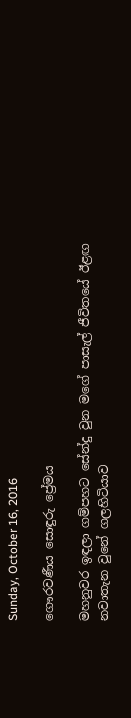Sunday, October 16, 2016

ගෞරවණීය සොඳුරු ප්‍රේමය

මහනුවර ඉඳලා ගම්පහට සේන්දු වුන මගේ පාසැල් ජීවිතයේ ඊළඟ නවාතැන වුනේ ගලහිටියාව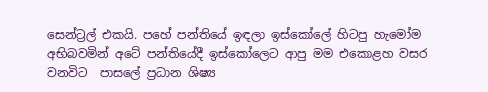සෙන්ට්‍රල් එකයි. පහේ පන්තියේ ඉඳලා ඉස්කෝලේ හිටපු හැමෝම අභිබවමින් අටේ පන්තියේදී ඉස්කෝලෙට ආපු මම එකොළහ වසර වනවිට  පාසලේ ප්‍රධාන ශිෂ්‍ය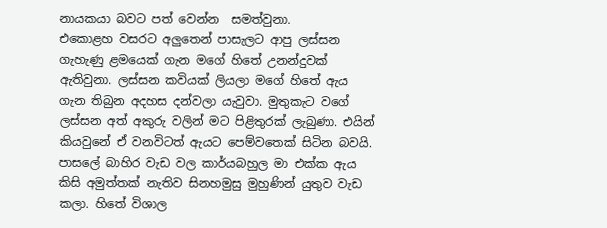නායකයා බවට පත් වෙන්න  සමත්වුනා.
එකොළහ වසරට අලුතෙන් පාසැලට ආපු ලස්සන ගැහැණු ළමයෙක් ගැන මගේ හිතේ උනන්දුවක් ඇතිවුනා. ලස්සන කවියක් ලියලා මගේ හිතේ ඇය ගැන තිබුන අදහස දන්වලා යැවුවා. මුතුකැට වගේ ලස්සන අත් අකුරු වලින් මට පිළිතුරක් ලැබුණා. එයින් කියවුනේ ඒ වනවිටත් ඇයට පෙම්වතෙක් සිටින බවයි. පාසලේ බාහිර වැඩ වල කාර්යබහුල මා එක්ක ඇය කිසි අමුත්තක් නැතිව සිනහමුසු මුහුණින් යුතුව වැඩ කලා. හිතේ විශාල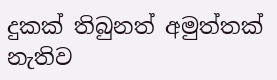දුකක් තිබුනත් අමුත්තක් නැතිව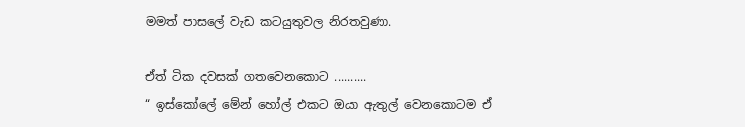මමත් පාසලේ වැඩ කටයුතුවල නිරතවුණා.

ඒත් ටික දවසක් ගතවෙනකොට ..........
“ ඉස්කෝලේ මේන් හෝල් එකට ඔයා ඇතුල් වෙනකොටම ඒ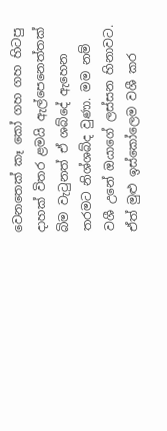වෙනතෙක් කෑ කෝ ගහ ගහ හිටපු  දාහක් විතර ළමයි ඇල්පෙනෙත්තක් බිම වැටුනත් ඒ ශබ්දේ ඇහෙන තරමට නිශ්ශබ්ද වුණා. මම නම් වශී උනේ ඔයාගේ ලස්සන හිනාවට.  ඒත් මුළු ඉස්කෝලෙම වශී කර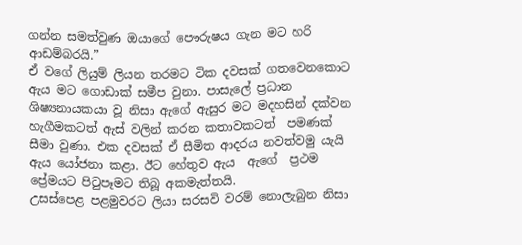ගන්න සමත්වුණ ඔයාගේ පෞරුෂය ගැන මට හරි ආඩම්බරයි.”
ඒ වගේ ලියුම් ලියන තරමට ටික දවසක් ගතවෙනකොට ඇය මට ගොඩාක් සමීප වුනා. පාසැලේ ප්‍රධාන ශිෂ්‍යනායකයා වූ නිසා ඇගේ ඇසුර මට මදහසින් දක්වන හැගීමකටත් ඇස් වලින් කරන කතාවකටත්  පමණක් සීමා වුණා. එක දවසක් ඒ සීමිත ආදරය නවත්වමු යැයි ඇය යෝජනා කළා. ඊට හේතුව ඇය  ඇගේ  ප්‍රථම ප්‍රේමයට පිටුපෑමට තිබූ අකමැත්තයි.
උසස්පෙළ පළමුවරට ලියා සරසවි වරම් නොලැබුන නිසා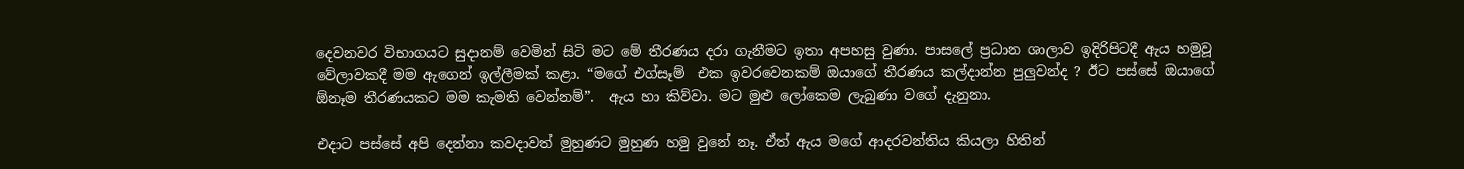දෙවනවර විභාගයට සුදානම් වෙමින් සිටි මට මේ තීරණය දරා ගැනීමට ඉතා අපහසු වුණා. පාසලේ ප්‍රධාන ශාලාව ඉදිරිපිටදී ඇය හමුවූ වේලාවකදී මම ඇගෙන් ඉල්ලීමක් කළා. “මගේ එග්සෑම්  එක ඉවරවෙනකම් ඔයාගේ තීරණය කල්දාන්න පුලුවන්ද ? ඊට පස්සේ ඔයාගේ ඕනෑම තීරණයකට මම කැමති වෙන්නම්”.  ඇය හා කිව්වා. මට මුළු ලෝකෙම ලැබුණා වගේ දැනුනා.

එදාට පස්සේ අපි දෙන්නා කවදාවත් මුහුණට මුහුණ හමු වුනේ නෑ. ඒත් ඇය මගේ ආදරවන්තිය කියලා හිතින්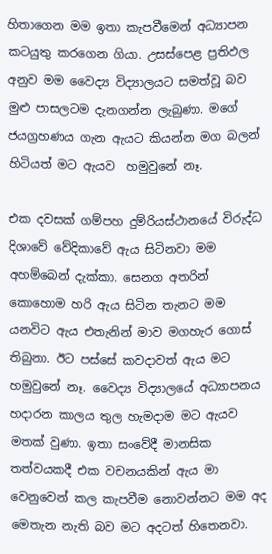හිතාගෙන මම ඉතා කැපවීමෙන් අධ්‍යාපන කටයුතු කරගෙන ගියා. උසස්පෙළ ප්‍රතිඵල අනුව මම වෛද්‍ය විද්‍යාලයට සමත්වූ බව මුළු පාසලටම දැනගන්න ලැබුණා. මගේ ජයග්‍රහණය ගැන ඇයට කියන්න මග බලන් හිටියත් මට ඇයව  හමුවුනේ නෑ.

එක දවසක් ගම්පහ දුම්රියස්ථානයේ විරුද්ධ දිශාවේ වේදිකාවේ ඇය සිටිනවා මම අහම්බෙන් දැක්කා. සෙනග අතරින් කොහොම හරි ඇය සිටින තැනට මම යනවිට ඇය එතැනින් මාව මගහැර ගොස් තිබුනා. ඊට පස්සේ කවදාවත් ඇය මට හමුවුනේ නෑ. වෛද්‍ය විද්‍යාලයේ අධ්‍යාපනය හදාරන කාලය තුල හැමදාම මට ඇයව මතක් වුණා. ඉතා සංවේදී මානසික තත්වයකදී එක වචනයකින් ඇය මා වෙනුවෙන් කල කැපවීම නොවන්නට මම අද මෙතැන නැති බව මට අදටත් හිතෙනවා.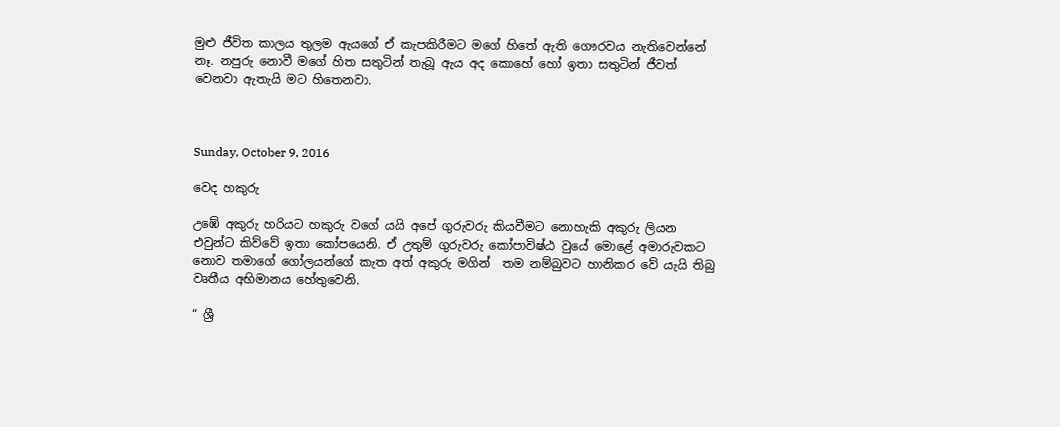මුළු ජීවිත කාලය තුලම ඇයගේ ඒ කැපකිරීමට මගේ හිතේ ඇති ගෞරවය නැතිවෙන්නේ නෑ. නපුරු නොවී මගේ හිත සතුටින් තැබූ ඇය අද කොහේ හෝ ඉතා සතුටින් ජීවත් වෙනවා ඇතැයි මට හිතෙනවා.



Sunday, October 9, 2016

වෙද හකුරු

උඹේ අකුරු හරියට හකුරු වගේ යයි අපේ ගුරුවරු කියවීමට නොහැකි අකුරු ලියන එවුන්ට කිව්වේ ඉතා කෝපයෙනි. ඒ උතුම් ගුරුවරු කෝපාවිෂ්ඨ වුයේ මොළේ අමාරුවකට නොව තමාගේ ගෝලයන්ගේ කැත අත් අකුරු මගින්  තම නම්බුවට හානිකර වේ යැයි තිබු වෘතීය අභිමානය හේතුවෙනි.

“ ශ්‍රී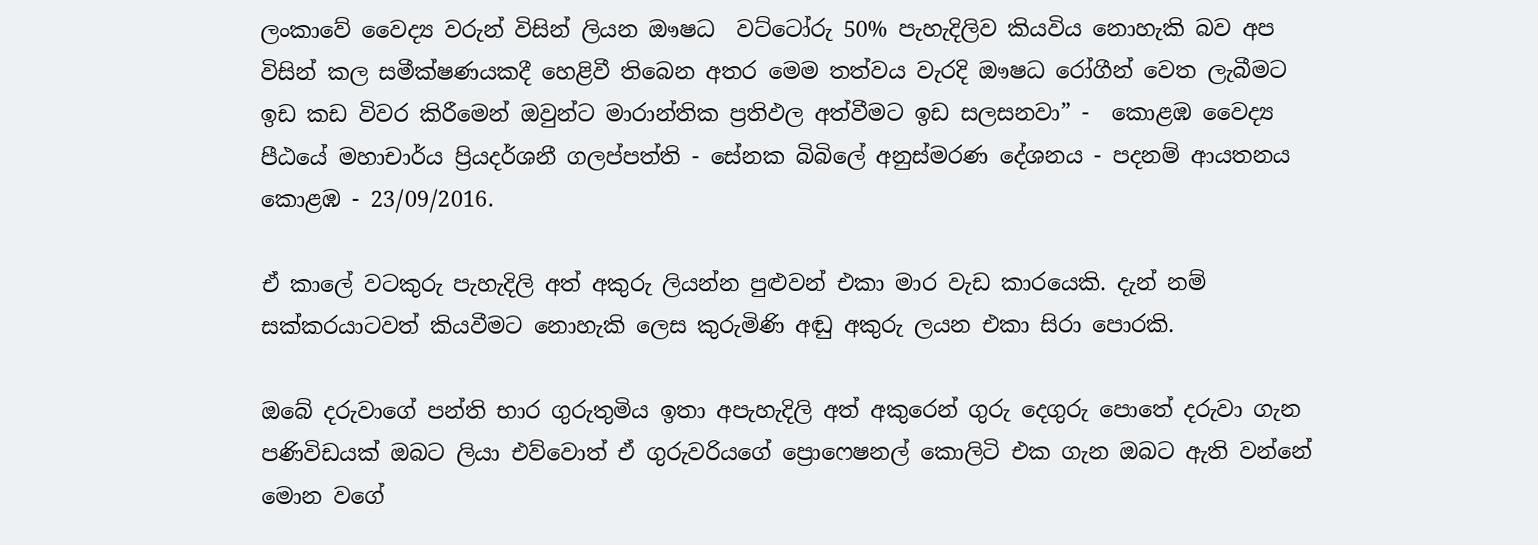ලංකාවේ වෛද්‍ය වරුන් විසින් ලියන ඖෂධ  වට්ටෝරු 50% පැහැදිලිව කියවිය නොහැකි බව අප  විසින් කල සමීක්ෂණයකදී හෙළිවී තිබෙන අතර මෙම තත්වය වැරදි ඖෂධ රෝගීන් වෙත ලැබීමට ඉඩ කඩ විවර කිරීමෙන් ඔවුන්ට මාරාන්තික ප්‍රතිඵල අත්වීමට ඉඩ සලසනවා” -  කොළඹ වෛද්‍ය පීඨයේ මහාචාර්ය ප්‍රියදර්ශනී ගලප්පත්ති - සේනක බිබිලේ අනුස්මරණ දේශනය - පදනම් ආයතනය කොළඹ - 23/09/2016.

ඒ කාලේ වටකුරු පැහැදිලි අත් අකුරු ලියන්න පුළුවන් එකා මාර වැඩ කාරයෙකි. දැන් නම් සක්කරයාටවත් කියවීමට නොහැකි ලෙස කුරුමිණි අඬු අකුරු ලයන එකා සිරා පොරකි.

ඔබේ දරුවාගේ පන්ති භාර ගුරුතුමිය ඉතා අපැහැදිලි අත් අකුරෙන් ගුරු දෙගුරු පොතේ දරුවා ගැන පණිවිඩයක් ඔබට ලියා එව්වොත් ඒ ගුරුවරියගේ ප්‍රොෆෙෂනල් කොලිටි එක ගැන ඔබට ඇති වන්නේ මොන වගේ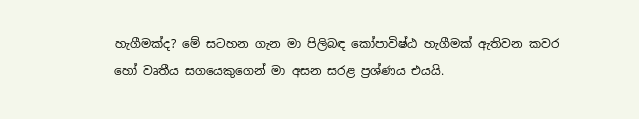හැගීමක්ද? මේ සටහන ගැන මා පිලිබඳ කෝපාවිෂ්ඨ හැගීමක් ඇතිවන කවර හෝ වෘතීය සගයෙකුගෙන් මා අසන සරළ ප්‍රශ්ණය එයයි.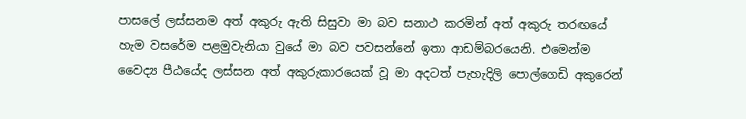පාසලේ ලස්සනම අත් අකුරු ඇති සිසුවා මා බව සනාථ කරමින් අත් අකුරු තරඟයේ හැම වසරේම පළමුවැනියා වුයේ මා බව පවසන්නේ ඉතා ආඩම්බරයෙනි. එමෙන්ම වෛද්‍ය පීඨයේද ලස්සන අත් අකුරුකාරයෙක් වූ මා අදටත් පැහැදිලි පොල්ගෙඩි අකුරෙන්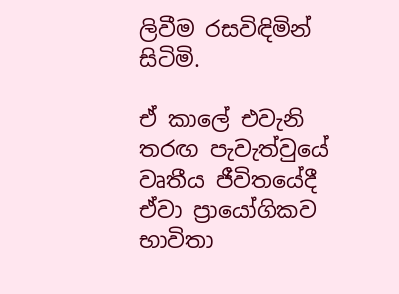ලිවීම රසවිඳිමින් සිටිමි.

ඒ කාලේ එවැනි තරඟ පැවැත්වුයේ වෘතීය ජීවිතයේදී ඒවා ප්‍රායෝගිකව භාවිතා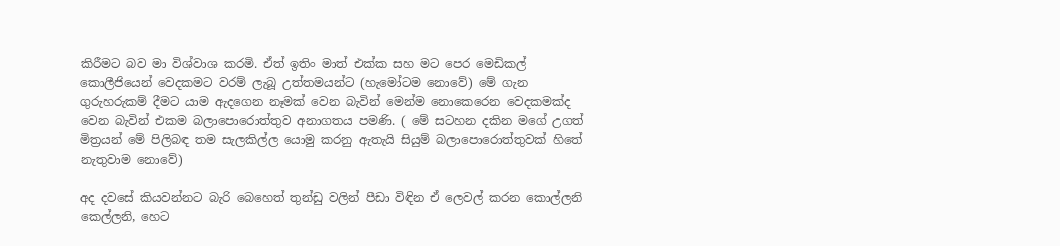කිරීමට බව මා විශ්වාශ කරමි. ඒත් ඉතිං මාත් එක්ක සහ මට පෙර මෙඩිකල් කොලීජියෙන් වෙදකමට වරම් ලැබූ උත්තමයන්ට (හැමෝටම නොවේ) මේ ගැන ගුරුහරුකම් දීමට යාම ඇදගෙන නෑමක් වෙන බැවින් මෙන්ම නොකෙරෙන වෙදකමක්ද වෙන බැවින් එකම බලාපොරොත්තුව අනාගතය පමණි. ( මේ සටහන දකින මගේ උගත් මිත්‍රයන් මේ පිලිබඳ තම සැලකිල්ල යොමු කරනු ඇතැයි සියුම් බලාපොරොත්තුවක් හිතේ නැතුවාම නොවේ)

අද දවසේ කියවන්නට බැරි බෙහෙත් තුන්ඩු වලින් පීඩා විඳින ඒ ලෙවල් කරන කොල්ලනි කෙල්ලනි, හෙට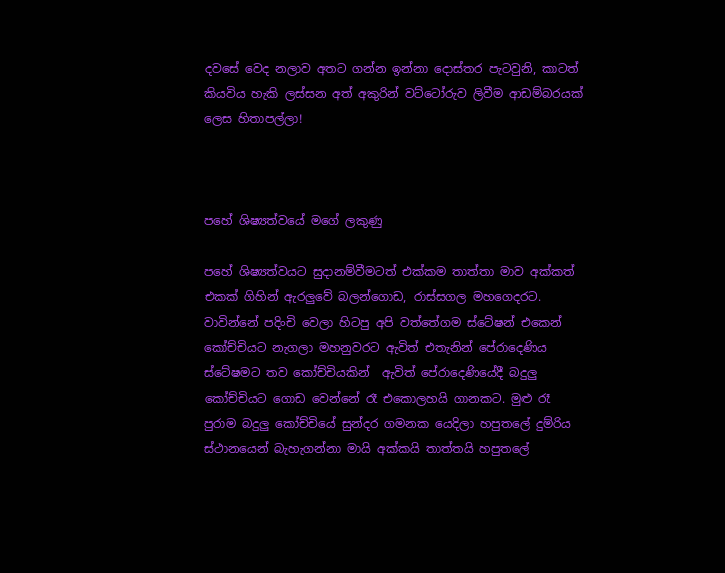දවසේ වෙද නලාව අතට ගන්න ඉන්නා දොස්තර පැටවුනි, කාටත් කියවිය හැකි ලස්සන අත් අකුරින් වට්ටෝරුව ලිවීම ආඩම්බරයක් ලෙස හිතාපල්ලා!



පහේ ශිෂ්‍යත්වයේ මගේ ලකුණු

පහේ ශිෂ්‍යත්වයට සුදානම්වීමටත් එක්කම තාත්තා මාව අක්කත් එකක් ගිහින් ඇරලුවේ බලන්ගොඩ, රාස්සගල මහගෙදරට. වාවින්නේ පදිංචි වෙලා හිටපු අපි වත්තේගම ස්ටේෂන් එකෙන් කෝච්චියට නැගලා මහනුවරට ඇවිත් එතැනින් පේරාදෙණිය ස්ටේෂමට තව කෝච්චියකින්  ඇවිත් පේරාදෙණියේදී බදුලු කෝච්චියට ගොඩ වෙන්නේ රෑ එකොලහයි ගානකට. මුළු රෑ පුරාම බදුලු කෝච්චියේ සුන්දර ගමනක යෙදිලා හපුතලේ දුම්රිය ස්ථානයෙන් බැහැගන්නා මායි අක්කයි තාත්තයි හපුතලේ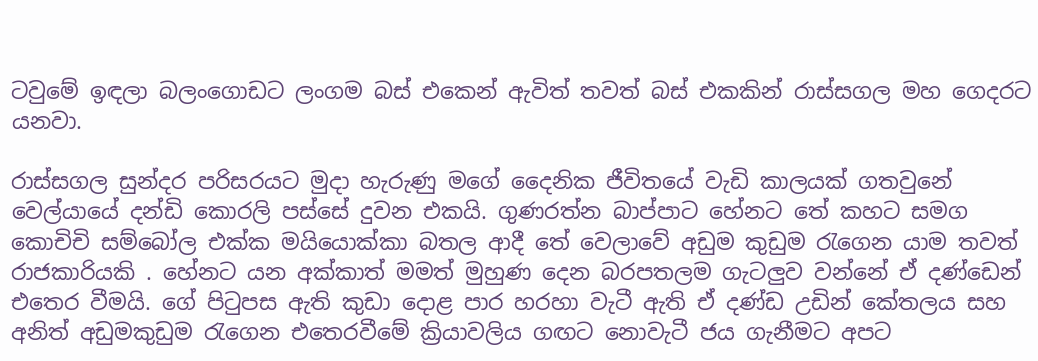ටවුමේ ඉඳලා බලංගොඩට ලංගම බස් එකෙන් ඇවිත් තවත් බස් එකකින් රාස්සගල මහ ගෙදරට යනවා.

රාස්සගල සුන්දර පරිසරයට මුදා හැරුණු මගේ දෛනික ජීවිතයේ වැඩි කාලයක් ගතවුනේ වෙල්යායේ දන්ඩි කොරලි පස්සේ දුවන එකයි. ගුණරත්න බාප්පාට හේනට තේ කහට සමග කොචිචි සම්බෝල එක්ක මයියොක්කා බතල ආදී තේ වෙලාවේ අඩුම කුඩුම රැගෙන යාම තවත් රාජකාරියකි . හේනට යන අක්කාත් මමත් මුහුණ දෙන බරපතලම ගැටලුව වන්නේ ඒ දණ්ඩෙන් එතෙර වීමයි. ගේ පිටුපස ඇති කුඩා දොළ පාර හරහා වැටී ඇති ඒ දණ්ඩ උඩින් කේතලය සහ අනිත් අඩුමකුඩුම රැගෙන එතෙරවීමේ ක්‍රියාවලිය ගඟට නොවැටී ජය ගැනීමට අපට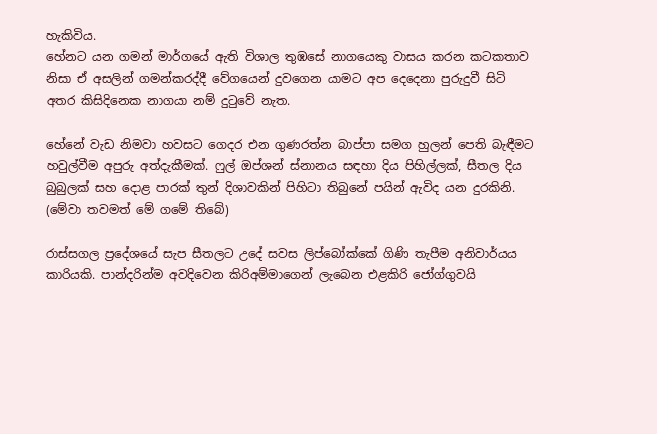හැකිවිය.
හේනට යන ගමන් මාර්ගයේ ඇති විශාල තුඹසේ නාගයෙකු වාසය කරන කටකතාව නිසා ඒ අසලින් ගමන්කරද්දී වේගයෙන් දුවගෙන යාමට අප දෙදෙනා පුරුදුවී සිටි අතර කිසිදිනෙක නාගයා නම් දුටුවේ නැත.

හේනේ වැඩ නිමවා හවසට ගෙදර එන ගුණරත්න බාප්පා සමග හුලන් පෙති බැඳීමට හවුල්වීම අපුරු අත්දැකීමක්. ෆුල් ඔප්ශන් ස්නානය සඳහා දිය පිහිල්ලක්, සීතල දිය බුබුලක් සහ දොළ පාරක් තුන් දිශාවකින් පිහිටා තිබුනේ පයින් ඇවිද යන දුරකිනි. (මේවා තවමත් මේ ගමේ තිබේ)

රාස්සගල ප්‍රදේශයේ සැප සීතලට උදේ සවස ලිප්බෝක්කේ ගිණි තැපීම අනිවාර්යය කාරියකි. පාන්දරින්ම අවදිවෙන කිරිඅම්මාගෙන් ලැබෙන එළකිරි ජෝග්ගුවයි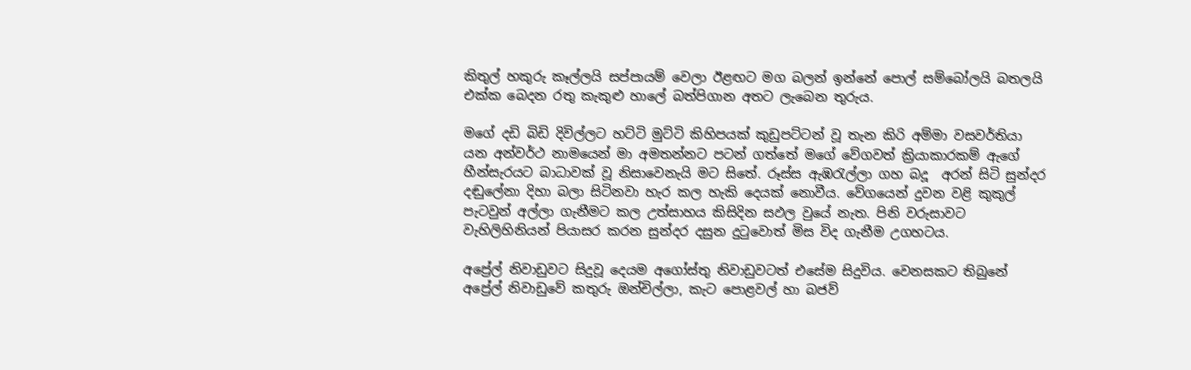කිතුල් හකුරු කෑල්ලයි සප්පායම් වෙලා ඊළඟට මග බලන් ඉන්නේ පොල් සම්බෝලයි බතලයි එක්ක බෙදන රතු කැකුළු හාලේ බත්පිගාන අතට ලැබෙන තුරුය.

මගේ දඩි බිඩි දිවිල්ලට හට්ටි මුට්ටි කිහිපයක් කුඩුපට්ටන් වූ තැන කිරි අම්මා වසවර්තියා යන අන්වර්ථ නාමයෙන් මා අමතන්නට පටන් ගත්තේ මගේ වේගවත් ක්‍රියාකාරකම් ඇගේ හීන්සැරයට බාධාවක් වූ නිසාවෙනැයි මට සිතේ. රූස්ස ඇඹරැල්ලා ගහ බදූ  අරන් සිටි සුන්දර දඬුලේනා දිහා බලා සිටිනවා හැර කල හැකි දෙයක් නොවීය. වේගයෙන් දුවන වළි කුකුල් පැටවුන් අල්ලා ගැනීමට කල උත්සාහය කිසිදින සඵල වුයේ නැත. පිනි වරුසාවට වැහිලිහිනියන් පියාසර කරන සුන්දර දසුන දුටුවොත් මිස විද ගැනීම උගහටය.

අප්‍රේල් නිවාඩුවට සිදුවූ දෙයම අගෝස්තු නිවාඩුවටත් එසේම සිදුවිය. වෙනසකට තිබුනේ අප්‍රේල් නිවාඩුවේ කතුරු ඔන්චිල්ලා, කැට පොළවල් හා බජව්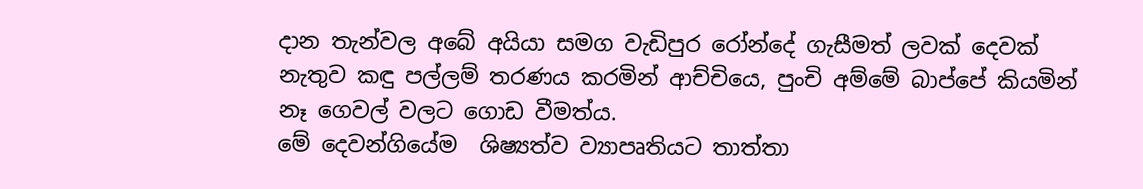දාන තැන්වල අබේ අයියා සමග වැඩිපුර රෝන්දේ ගැසීමත් ලවක් දෙවක් නැතුව කඳු පල්ලම් තරණය කරමින් ආච්චියෙ, පුංචි අම්මේ බාප්පේ කියමින් නෑ ගෙවල් වලට ගොඩ වීමත්ය.
මේ දෙවන්ගියේම  ශිෂ්‍යත්ව ව්‍යාපෘතියට තාත්තා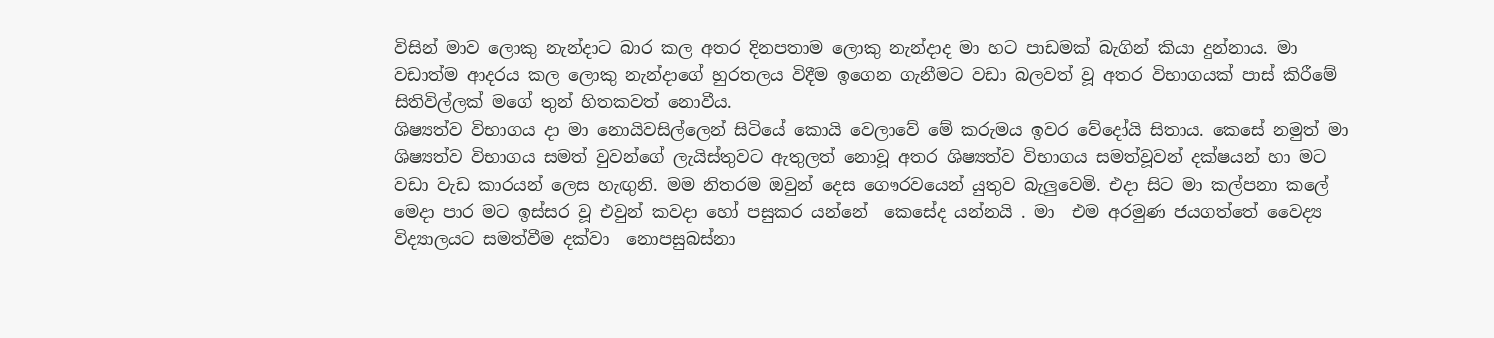විසින් මාව ලොකු නැන්දාට බාර කල අතර දිනපතාම ලොකු නැන්දාද මා හට පාඩමක් බැගින් කියා දුන්නාය. මා වඩාත්ම ආදරය කල ලොකු නැන්දාගේ හුරතලය විදීම ඉගෙන ගැනීමට වඩා බලවත් වූ අතර විභාගයක් පාස් කිරීමේ සිතිවිල්ලක් මගේ තුන් හිතකවත් නොවීය.
ශිෂ්‍යත්ව විභාගය දා මා නොයිවසිල්ලෙන් සිටියේ කොයි වෙලාවේ මේ කරුමය ඉවර වේදෝයි සිතාය. කෙසේ නමුත් මා  ශිෂ්‍යත්ව විභාගය සමත් වුවන්ගේ ලැයිස්තුවට ඇතුලත් නොවූ අතර ශිෂ්‍යත්ව විභාගය සමත්වූවන් දක්ෂයන් හා මට වඩා වැඩ කාරයන් ලෙස හැඟුනි. මම නිතරම ඔවුන් දෙස ගෞරවයෙන් යුතුව බැලුවෙමි. එදා සිට මා කල්පනා කලේ මෙදා පාර මට ඉස්සර වූ එවුන් කවදා හෝ පසුකර යන්නේ  කෙසේද යන්නයි . මා  එම අරමුණ ජයගත්තේ වෛද්‍ය විද්‍යාලයට සමත්වීම දක්වා  නොපසුබස්නා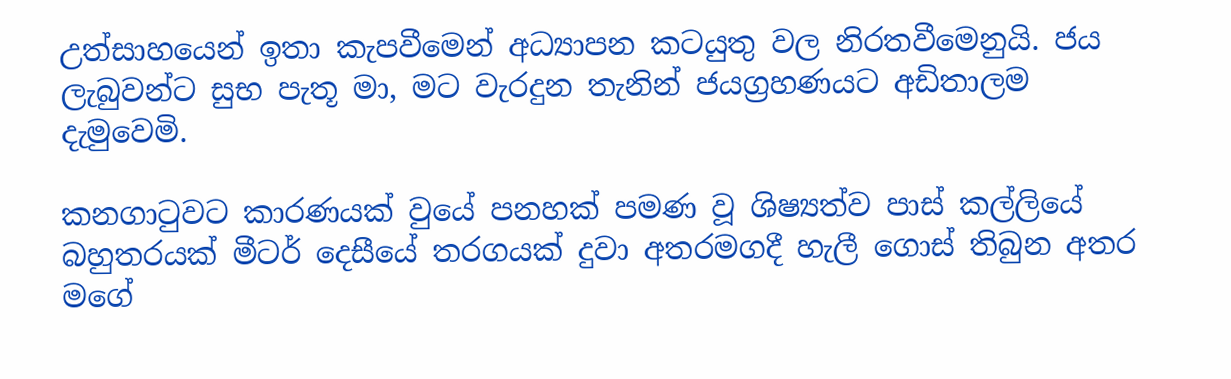උත්සාහයෙන් ඉතා කැපවීමෙන් අධ්‍යාපන කටයුතු වල නිරතවීමෙනුයි. ජය  ලැබුවන්ට සුභ පැතූ මා, මට වැරදුන තැනින් ජයග්‍රහණයට අඩිතාලම දැමුවෙමි.

කනගාටුවට කාරණයක් වුයේ පනහක් පමණ වූ ශිෂ්‍යත්ව පාස් කල්ලියේ බහුතරයක් මීටර් දෙසීයේ තරගයක් දුවා අතරමගදී හැලී ගොස් තිබුන අතර මගේ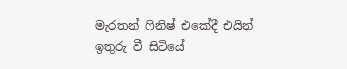මැරතන් ෆිනිෂ් එකේදී එයින් ඉතුරු වී සිටියේ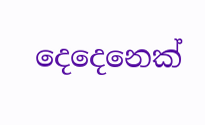දෙදෙනෙක්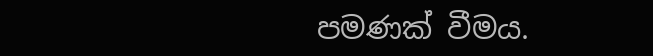පමණක් වීමය.